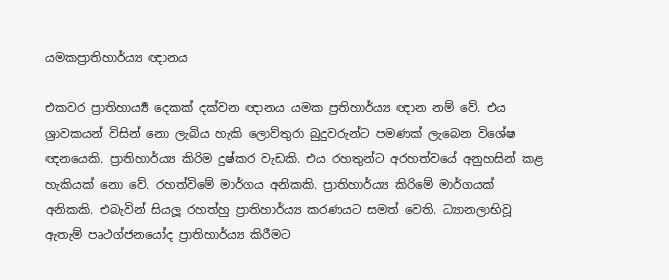යමකප්‍රාතිහාර්ය්‍ය ඥානය

එකවර ප්‍රාතිහාර්‍ය්‍ය දෙකක් දක්වන ඥානය යමක ප්‍රතිහාර්ය්‍ය ඥාන නම් වේ. එය ශ්‍රාවකයන් විසින් නො ලැබිය හැකි ලොව්තුරා බුදුවරුන්ට පමණක් ලැබෙන විශේෂ ඥනයෙකි. ප්‍රාතිහාර්ය්‍ය කිරිම දුෂ්කර වැඩකි. එය රහතුන්ට අරහත්වයේ අනුහසින් කළ හැකියක් නො වේ. රහත්විමේ මාර්ගය අනිකකි. ප්‍රාතිහාර්ය්‍ය කිරිමේ මාර්ගයක් අනිකකි. එබැවින් සියලූ රහත්හු ප්‍රාතිහාර්ය්‍ය කරණයට සමත් වෙති. ධ්‍යානලාභිවූ ඇතැම් පෘථග්ජනයෝද ප්‍රාතිහාර්ය්‍ය කිරීමට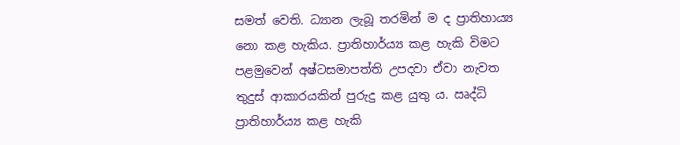සමත් වෙති. ධ්‍යාන ලැබූ තරමින් ම ද ප්‍රාතිහාය්‍ය නො කළ හැකිය. ප්‍රාතිහාර්ය්‍ය කළ හැකි විමට පළමුවෙන් අෂ්ටසමාපත්ති උපදවා ඒවා නැවත තුදුස් ආකාරයකින් පුරුදු කළ යුතු ය. ඍද්ධි ප්‍රාතිහාර්ය්‍ය කළ හැකි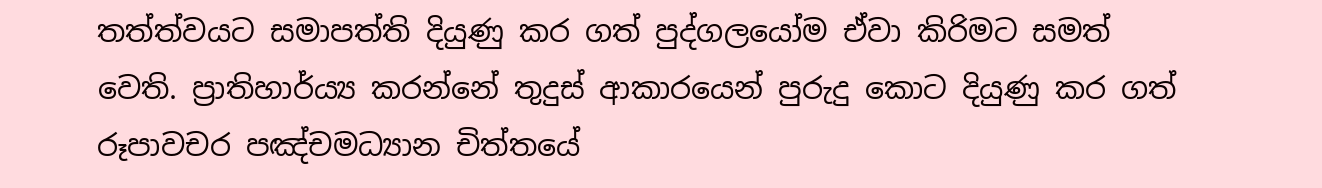තත්ත්වයට සමාපත්ති දියුණු කර ගත් පුද්ගලයෝම ඒවා කිරිමට සමත් වෙති. ප්‍රාතිහාර්ය්‍ය කරන්නේ තුදුස් ආකාරයෙන් පුරුදු කොට දියුණු කර ගත් රූපාවචර පඤ්චමධ්‍යාන චිත්තයේ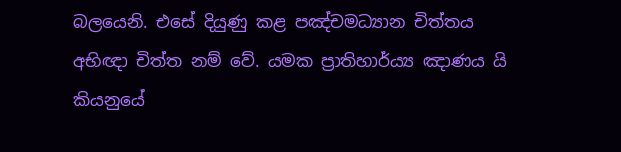බලයෙනි. එසේ දියුණු කළ පඤ්චමධ්‍යාන චිත්තය අභිඥා චිත්ත නම් වේ. යමක ප්‍රාතිහාර්ය්‍ය ඤාණය යි කියනුයේ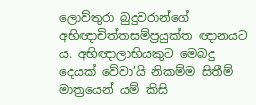ලොව්තුරා බුදුවරාන්ගේ අභිඥාචිත්තසම්ප්‍රයුක්ත ඥානයට ය. අභිඥාලාභියකුට මෙබදු දෙයක් වේවා’යි නිකම්ම සිතීම් මාත්‍රයෙන් යම් කිසි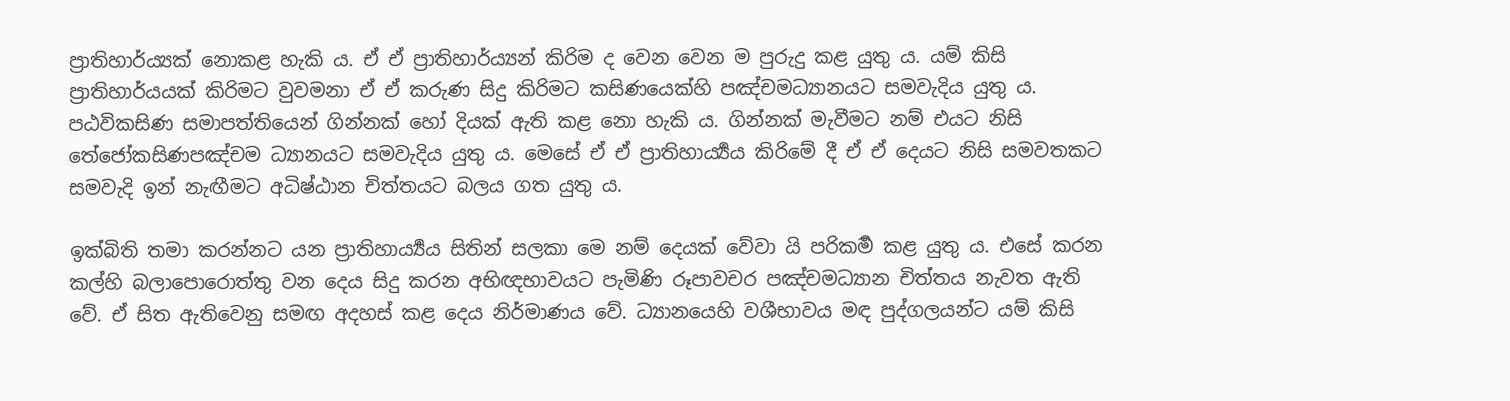ප්‍රාතිහාර්ය්‍යක් නොකළ හැකි ය. ඒ ඒ ප්‍රාතිහාර්ය්‍යන් කිරිම ද වෙන වෙන ම පුරුදු කළ යුතු ය. යම් කිසි ප්‍රාතිහාර්යයක් කිරිමට වුවමනා ඒ ඒ කරුණ සිදු කිරිමට කසිණයෙක්හි පඤ්චමධ්‍යානයට සමවැදිය යුතු ය. පඨවිකසිණ සමාපත්තියෙන් ගින්නක් හෝ දියක් ඇති කළ නො හැකි ය. ගින්නක් මැවීමට නම් එයට නිසි තේජෝකසිණපඤ්චම ධ්‍යානයට සමවැදිය යුතු ය. මෙසේ ඒ ඒ ප්‍රාතිහාර්‍ය්‍යය කිරිමේ දී ඒ ඒ දෙයට නිසි සමවතකට සමවැදි ඉන් නැඟීමට අධිෂ්ඨාන චිත්තයට බලය ගත යුතු ය.

ඉක්බිති තමා කරන්නට යන ප්‍රාතිහාර්‍ය්‍යය සිතින් සලකා මෙ නම් දෙයක් වේවා යි පරිකර්‍ම කළ යුතු ය. එසේ කරන කල්හි බලාපොරොත්තු වන දෙය සිදු කරන අභිඥභාවයට පැමිණි රූපාවචර පඤ්චමධ්‍යාන චිත්තය නැවත ඇති වේ. ඒ සිත ඇතිවෙනු සමඟ අදහස් කළ දෙය නිර්මාණය වේ. ධ්‍යානයෙහි වශීභාවය මඳ පුද්ගලයන්ට යම් කිසි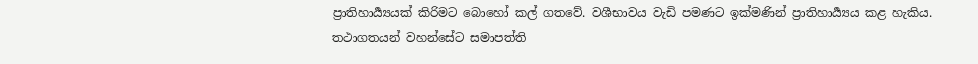ප්‍රාතිහාර්‍ය්‍යයක් කිරිමට බොහෝ කල් ගතවේ. වශීභාවය වැඩි පමණට ඉක්මණින් ප්‍රාතිහාර්‍ය්‍යය කළ හැකිය. තථාගතයන් වහන්සේට සමාපත්ති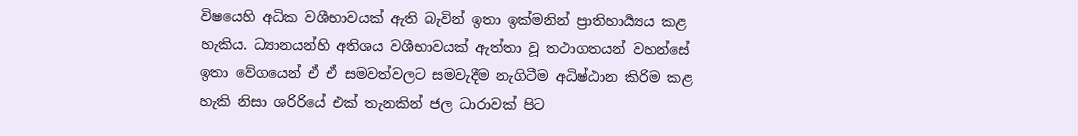විෂයෙහි අධික වශීභාවයක් ඇති බැවින් ඉතා ඉක්මනින් ප්‍රාතිහාර්‍ය්‍යය කළ හැකිය. ධ්‍යානයන්හි අතිශය වශීභාවයක් ඇත්තා වූ තථාගතයන් වහන්සේ ඉතා වේගයෙන් ඒ ඒ සමවත්වලට සමවැදීම නැගිටීම අධිෂ්ඨාන කිරිම කළ හැකි නිසා ශරිරියේ එක් තැනකින් ජල ධාරාවක් පිට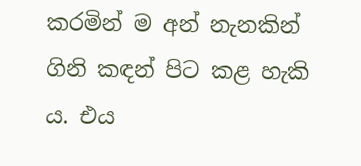කරමින් ම අන් නැනකින් ගිනි කඳන් පිට කළ හැකි ය. එය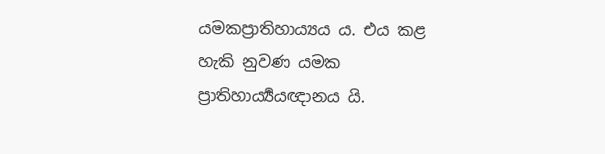යමකප්‍රාතිහාය්‍යය ය. එය කළ හැකි නුවණ යමක ප්‍රාතිහාර්‍ය්‍යයඥානය යි.